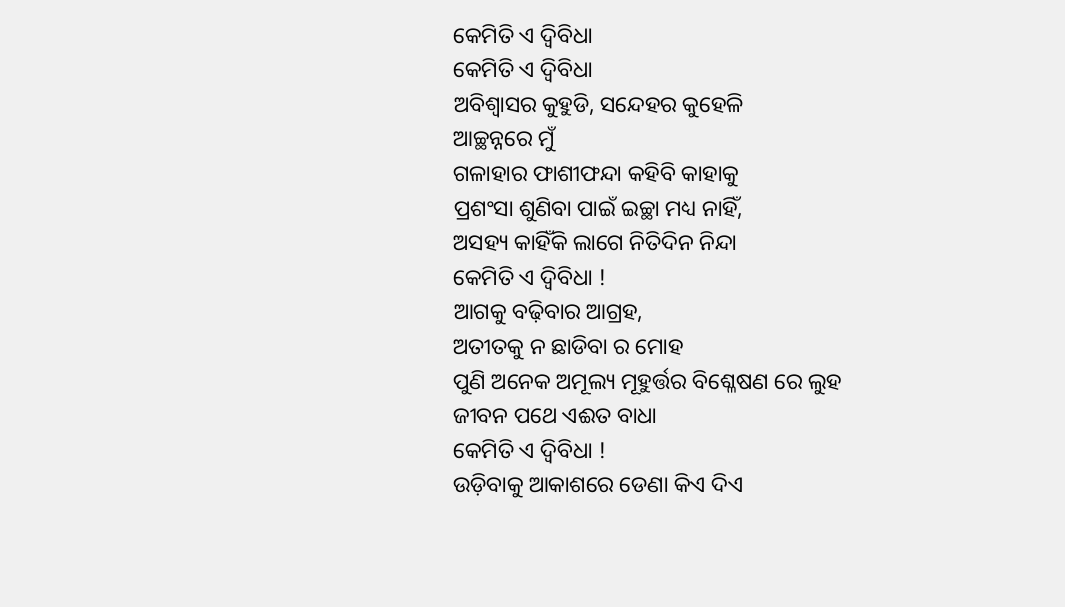କେମିତି ଏ ଦ୍ବିବିଧା
କେମିତି ଏ ଦ୍ବିବିଧା
ଅବିଶ୍ୱାସର କୁହୁଡି, ସନ୍ଦେହର କୁହେଳି
ଆଚ୍ଛନ୍ନରେ ମୁଁ
ଗଳାହାର ଫାଶୀଫନ୍ଦା କହିବି କାହାକୁ
ପ୍ରଶଂସା ଶୁଣିବା ପାଇଁ ଇଚ୍ଛା ମଧ୍ୟ ନାହିଁ,
ଅସହ୍ୟ କାହିଁକି ଲାଗେ ନିତିଦିନ ନିନ୍ଦା
କେମିତି ଏ ଦ୍ବିବିଧା !
ଆଗକୁ ବଢ଼ିବାର ଆଗ୍ରହ,
ଅତୀତକୁ ନ ଛାଡିବା ର ମୋହ
ପୁଣି ଅନେକ ଅମୂଲ୍ୟ ମୂହୁର୍ତ୍ତର ବିଶ୍ଳେଷଣ ରେ ଲୁହ
ଜୀବନ ପଥେ ଏଈତ ବାଧା
କେମିତି ଏ ଦ୍ବିବିଧା !
ଉଡ଼ିବାକୁ ଆକାଶରେ ଡେଣା କିଏ ଦିଏ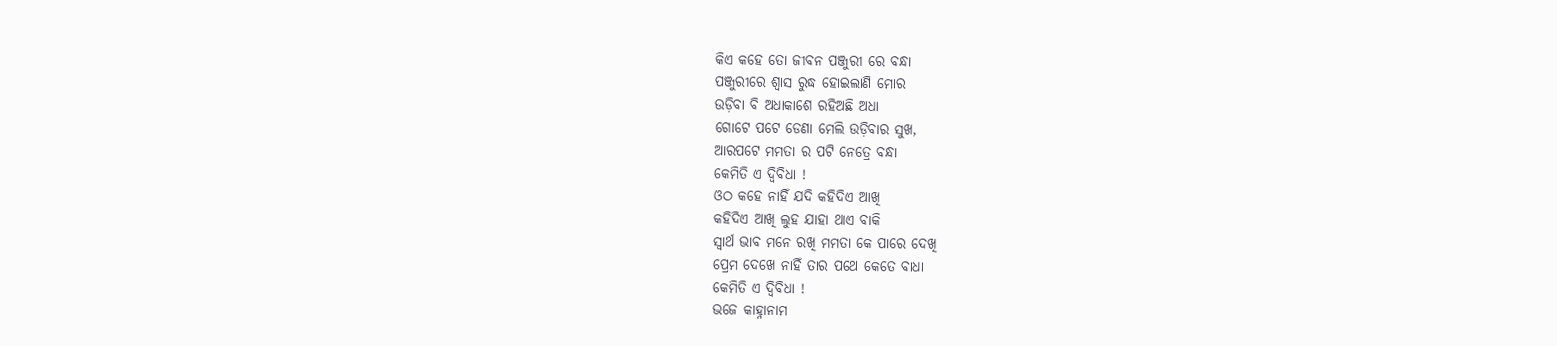କିଏ କହେ ତୋ ଜୀବନ ପଞ୍ଜୁରୀ ରେ ବନ୍ଧା
ପଞ୍ଜୁରୀରେ ଶ୍ବାସ ରୁଦ୍ଧ ହୋଇଲାଣି ମୋର
ଉଡ଼ିବା ବି ଅଧାକାଶେ ରହିଅଛି ଅଧା
ଗୋଟେ ପଟେ ଡେଣା ମେଲି ଉଡ଼ିବାର ସୁଖ,
ଆରପଟେ ମମତା ର ପଟି ନେତ୍ରେ ବନ୍ଧା
କେମିତି ଏ ଦ୍ବିବିଧା !
ଓଠ କହେ ନାହିଁ ଯଦି କହିଦିଏ ଆଖି
କହିଦିଏ ଆଖି ଲୁହ ଯାହା ଥାଏ ବାକି
ସ୍ବାର୍ଥ ଭାବ ମନେ ରଖି ମମତା କେ ପାରେ ଦେଖି
ପ୍ରେମ ଦେଖେ ନାହିଁ ତାର ପଥେ କେତେ ବାଧା
କେମିତି ଏ ଦ୍ବିବିଧା !
ଭଜେ କାହ୍ନାନାମ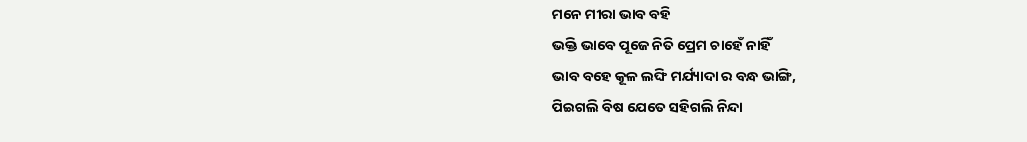ମନେ ମୀରା ଭାବ ବହି
ଭକ୍ତି ଭାବେ ପୂଜେ ନିତି ପ୍ରେମ ଚାହେଁ ନାହିଁ
ଭାବ ବହେ କୂଳ ଲଙ୍ଘି ମର୍ଯ୍ୟାଦା ର ବନ୍ଧ ଭାଙ୍ଗି,
ପିଇଗଲି ବିଷ ଯେତେ ସହିଗଲି ନିନ୍ଦା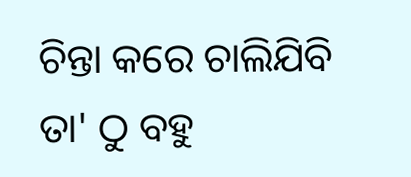ଚିନ୍ତା କରେ ଚାଲିଯିବି ତା' ଠୁ ବହୁ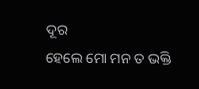ଦୂର
ହେଲେ ମୋ ମନ ତ ଭକ୍ତି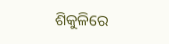ଶିକୁଳିରେ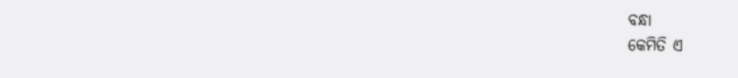ବନ୍ଧା
କେମିତି ଏ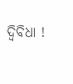ଦ୍ବିବିଧା !